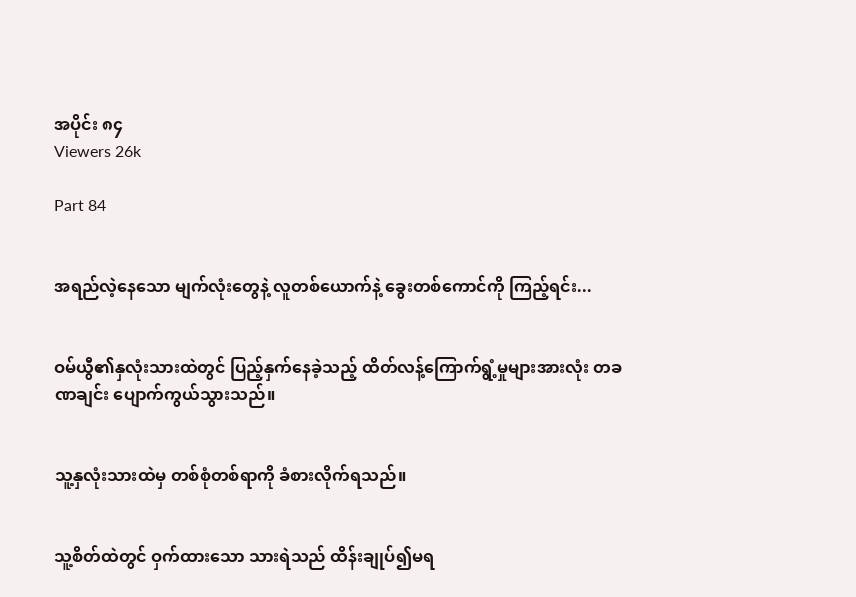အပိုင်း ၈၄
Viewers 26k

Part 84


အရည်လဲ့နေသော မျက်လုံးတွေနဲ့ လူတစ်ယောက်နဲ့ ခွေးတစ်ကောင်ကို ကြည့်ရင်း...


ဝမ်ယွီ၏နှလုံးသားထဲတွင် ပြည့်နှက်နေခဲ့သည့် ထိတ်လန့်ကြောက်ရွံ့မှုများအားလုံး တခဏချင်း ပျောက်ကွယ်သွားသည်။


သူ့နှလုံးသားထဲမှ တစ်စုံတစ်ရာကို ခံစားလိုက်ရသည်။


သူ့စိတ်ထဲတွင် ဝှက်ထားသော သားရဲသည် ထိန်းချုပ်၍မရ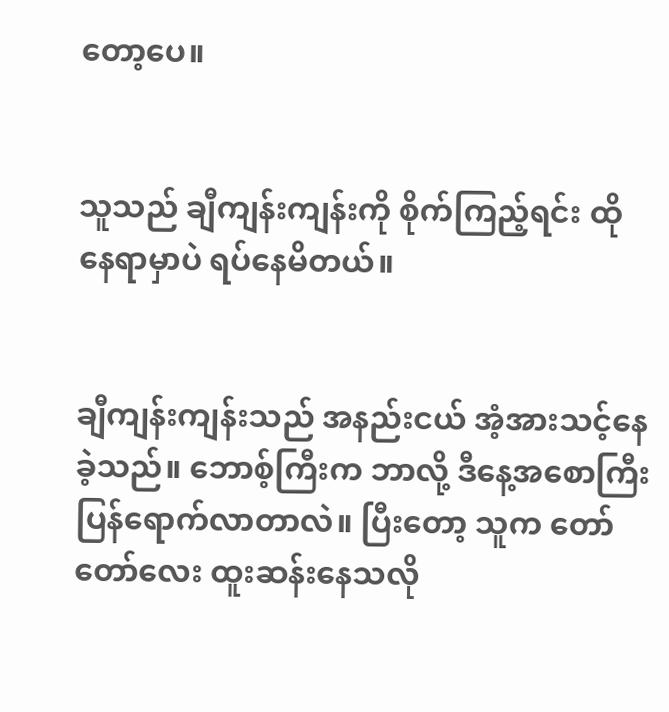တော့ပေ။


သူသည် ချီကျန်းကျန်းကို စိုက်ကြည့်ရင်း ထိုနေရာမှာပဲ ရပ်နေမိတယ်။


ချီကျန်းကျန်းသည် အနည်းငယ် အံ့အားသင့်နေခဲ့သည်။ ဘောစ့်ကြီးက ဘာလို့ ဒီနေ့အစောကြီး ပြန်ရောက်လာတာလဲ။ ပြီးတော့ သူက တော်တော်လေး ထူးဆန်းနေသလို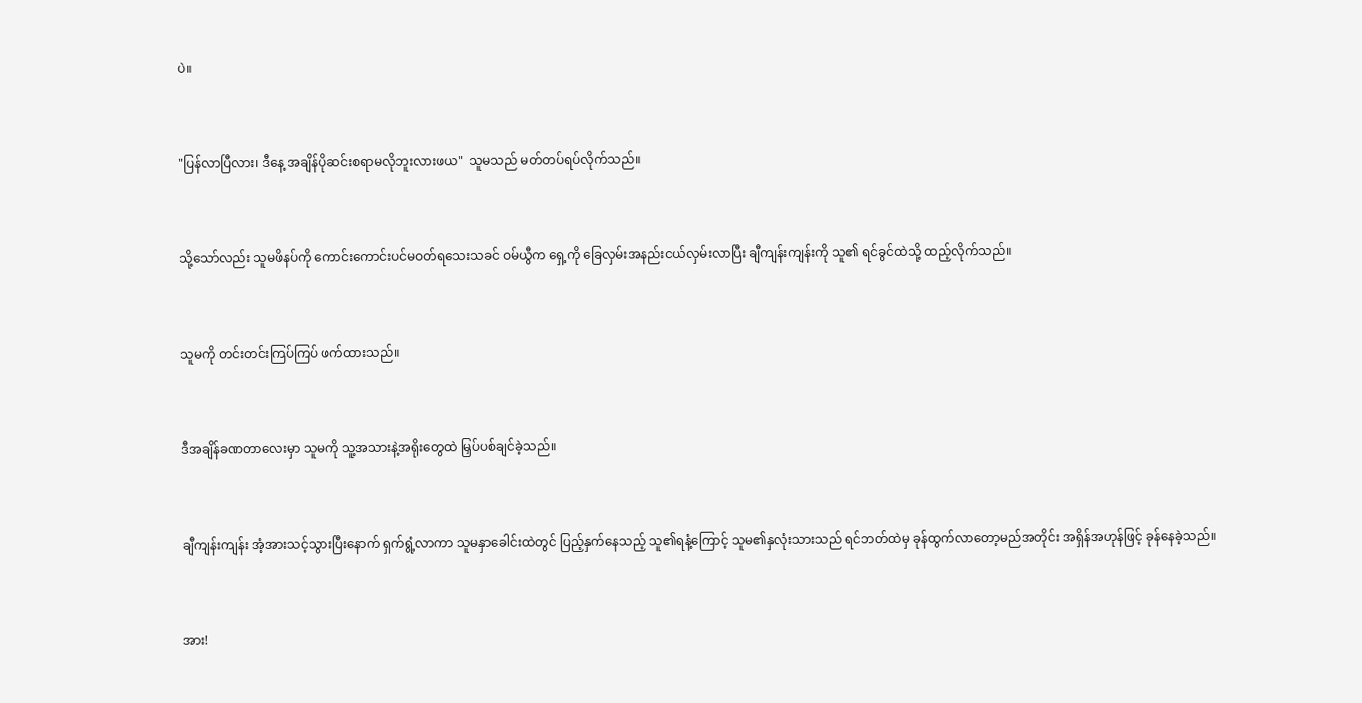ပဲ။


"ပြန်လာပြီလား၊ ဒီနေ့ အချိန်ပိုဆင်းစရာမလိုဘူးလားဖယ"  သူမသည် မတ်တပ်ရပ်လိုက်သည်။


သို့သော်လည်း သူမဖိနပ်ကို ကောင်းကောင်းပင်မဝတ်ရသေးသခင် ဝမ်ယွီက ရှေ့ကို ခြေလှမ်းအနည်းငယ်လှမ်းလာပြီး ချီကျန်းကျန်းကို သူ၏ ရင်ခွင်ထဲသို့ ထည့်လိုက်သည်။


သူမကို တင်းတင်းကြပ်ကြပ် ဖက်ထားသည်။


ဒီအချိန်ခဏတာလေးမှာ သူမကို သူ့အသားနဲ့အရိုးတွေထဲ မြှပ်ပစ်ချင်ခဲ့သည်။


ချီကျန်းကျန်း အံ့အားသင့်သွားပြီးနောက် ရှက်ရွံ့လာကာ သူမနှာခေါင်းထဲတွင် ပြည့်နှက်နေသည့် သူ၏ရနံ့ကြောင့် သူမ၏နှလုံးသားသည် ရင်ဘတ်ထဲမှ ခုန်ထွက်လာတော့မည်အတိုင်း အရှိန်အဟုန်ဖြင့် ခုန်နေခဲ့သည်။


အား!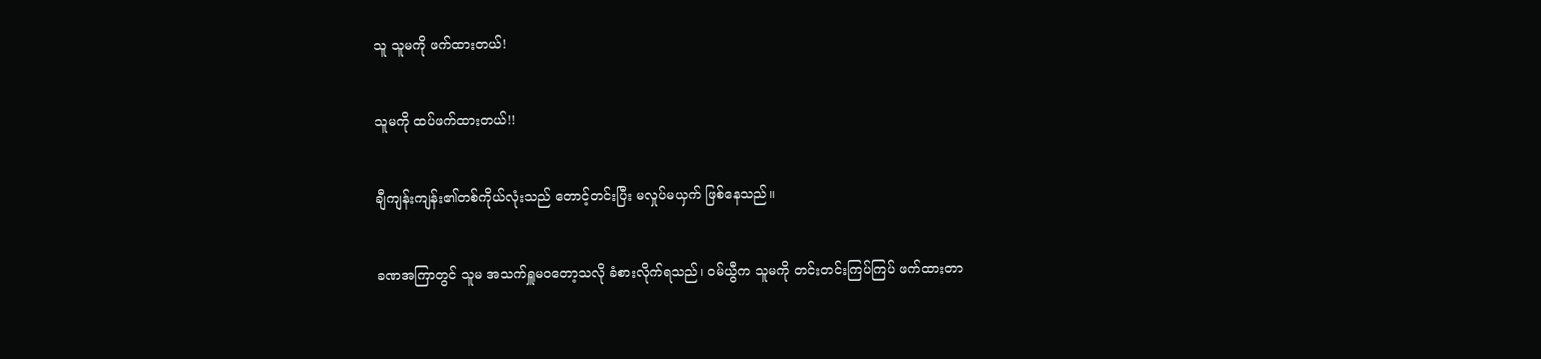သူ သူမကို ဖက်ထားတယ်!


သူမကို ထပ်ဖက်ထားတယ်!!


ချီကျန်းကျန်း၏တစ်ကိုယ်လုံးသည် တောင့်တင်းပြီး မလှုပ်မယှက် ဖြစ်နေသည်။


ခဏအကြာတွင် သူမ အသက်ရှူမဝတော့သလို ခံစားလိုက်ရသည်၊ ဝမ်ယွီက သူမကို တင်းတင်းကြပ်ကြပ် ဖက်ထားတာ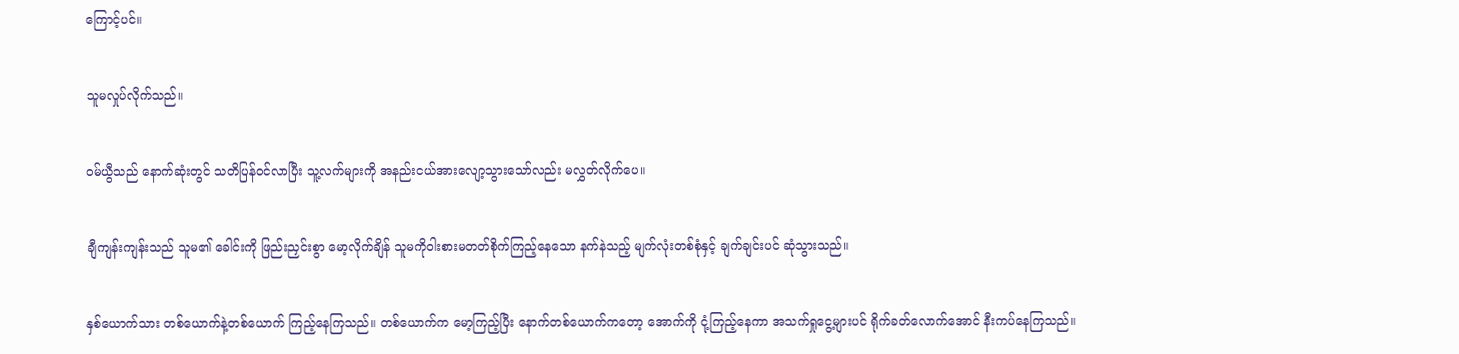ကြောင့်ပင်။


သူမလှုပ်လိုက်သည်။


ဝမ်ယွီသည် နောက်ဆုံးတွင် သတိပြန်ဝင်လာပြီး သူ့လက်များကို အနည်းငယ်အားလျော့သွားသော်လည်း မလွှတ်လိုက်ပေ။


ချီကျန်းကျန်းသည် သူမ၏ ခေါင်းကို ဖြည်းညှင်းစွာ မော့လိုက်ချိန် သူမကိုဝါးစားမတတ်စိုက်ကြည့်နေသော နက်နဲသည့် မျက်လုံးတစ်စုံနှင့် ချက်ချင်းပင် ဆုံသွားသည်။


နှစ်ယောက်သား တစ်ယောက်နဲ့တစ်ယောက် ကြည့်နေကြသည်။ တစ်ယောက်က မော့ကြည့်ပြီး နောက်တစ်ယောက်ကတော့ အောက်ကို ငုံ့ကြည့်နေကာ အသက်ရှုငွေ့များပင် ရိုက်ခတ်လောက်အောင် နီးကပ်နေကြသည်။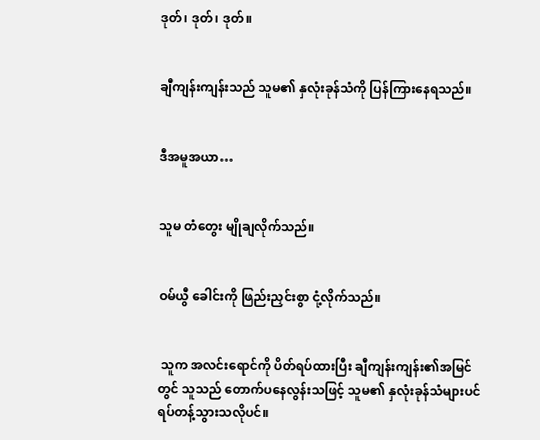ဒုတ်၊ ဒုတ်၊ ဒုတ်။


ချီကျန်းကျန်းသည် သူမ၏ နှလုံးခုန်သံကို ပြန်ကြားနေရသည်။


ဒီအမူအယာ…


သူမ တံတွေး မျိုချလိုက်သည်။


ဝမ်ယွီ ခေါင်းကို ဖြည်းညှင်းစွာ ငုံ့လိုက်သည်။


 သူက အလင်းရောင်ကို ပိတ်ရပ်ထားပြီး ချီကျန်းကျန်း၏အမြင်တွင် သူသည် တောက်ပနေလွန်းသဖြင့် သူမ၏ နှလုံးခုန်သံများပင် ရပ်တန့်သွားသလိုပင်။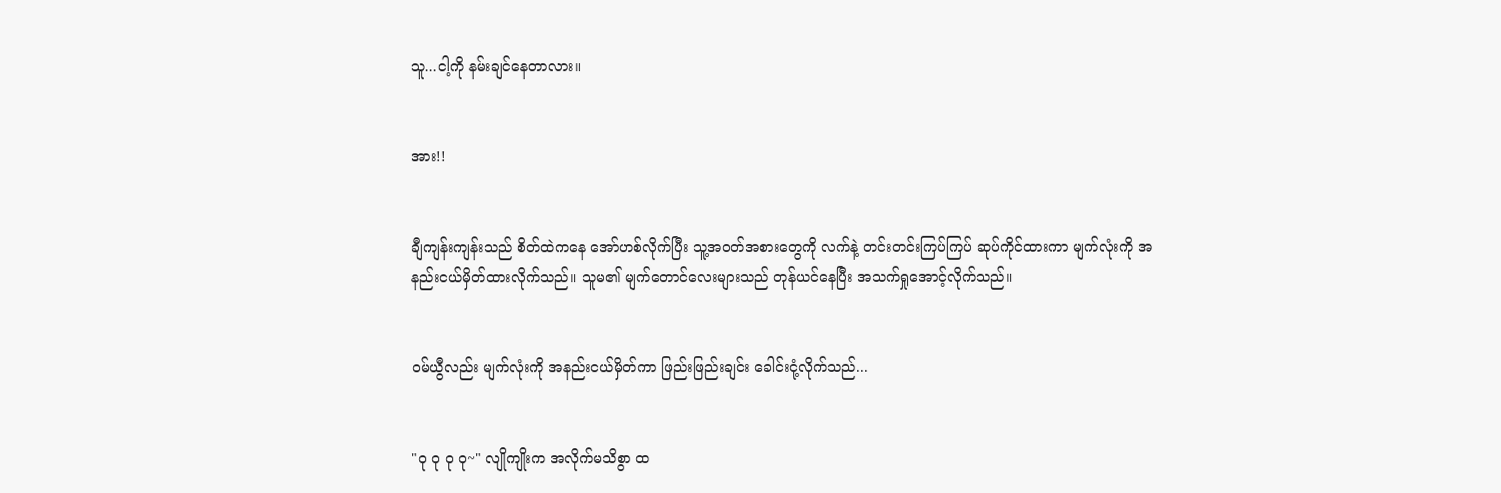သူ...ငါ့ကို နမ်းချင်နေတာလား။


အား!!


ချီကျန်းကျန်းသည် စိတ်ထဲကနေ အော်ဟစ်လိုက်ပြီး သူ့အဝတ်အစားတွေကို လက်နဲ့ တင်းတင်းကြပ်ကြပ် ဆုပ်ကိုင်ထားကာ မျက်လုံးကို အနည်းငယ်မှိတ်ထားလိုက်သည်။ သူမ၏ မျက်တောင်လေးများသည် တုန်ယင်နေပြီး အသက်ရှုအောင့်လိုက်သည်။


ဝမ်ယွီလည်း မျက်လုံးကို အနည်းငယ်မှိတ်ကာ ဖြည်းဖြည်းချင်း ခေါင်းငုံ့လိုက်သည်...


"ဝု ဝု ဝု ဝု~" လျိုကျိုးက အလိုက်မသိစွာ ထ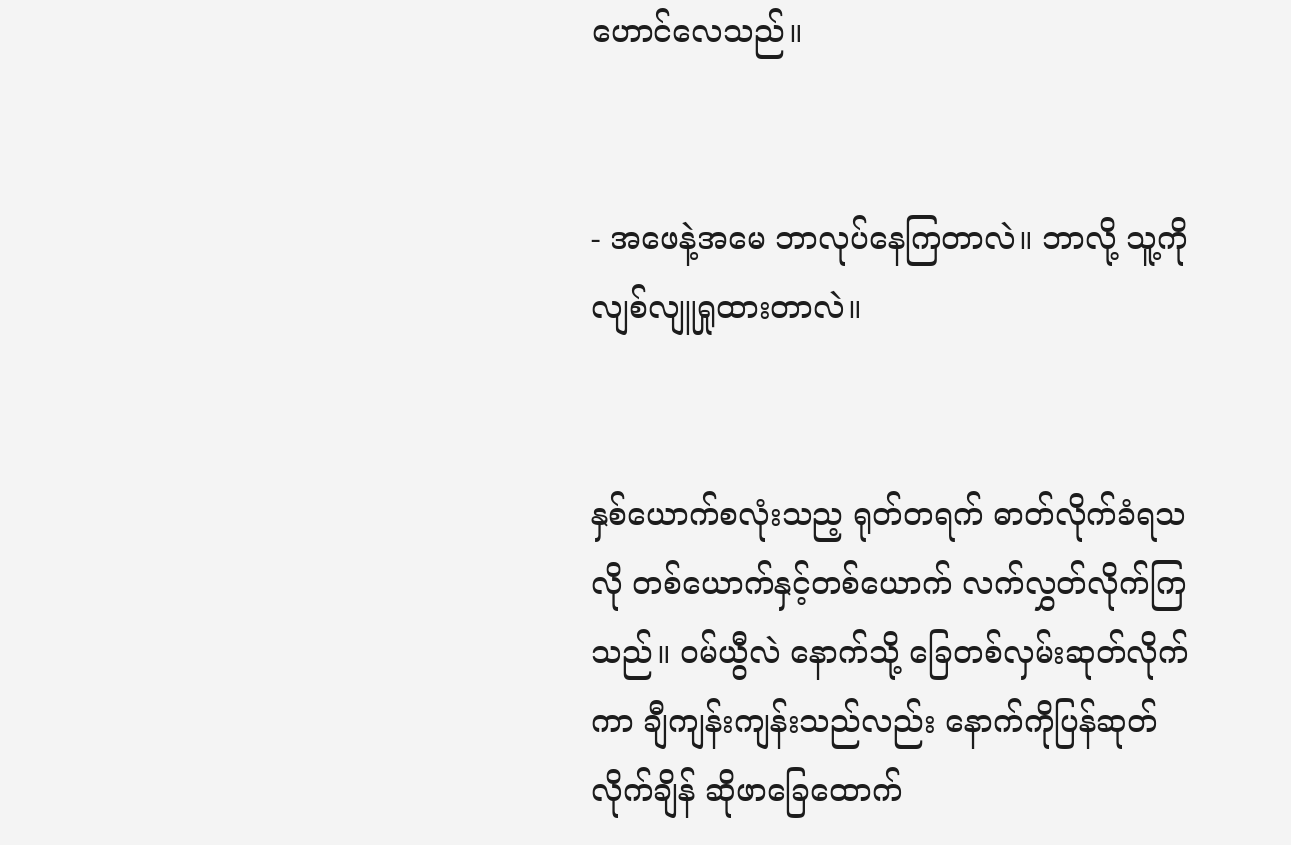ဟောင်လေသည်။


- အဖေနဲ့အမေ ဘာလုပ်နေကြတာလဲ။ ဘာလို့ သူ့ကို လျစ်လျူရှုထားတာလဲ။


နှစ်ယောက်စလုံးသည့ ရုတ်တရက် ဓာတ်လိုက်ခံရသလို တစ်ယောက်နှင့်တစ်ယောက် လက်လွှတ်လိုက်ကြသည်။ ဝမ်ယွီလဲ နောက်သို့ ခြေတစ်လှမ်းဆုတ်လိုက်ကာ ချီကျန်းကျန်းသည်လည်း နောက်ကိုပြန်ဆုတ်လိုက်ချိန် ဆိုဖာခြေထောက်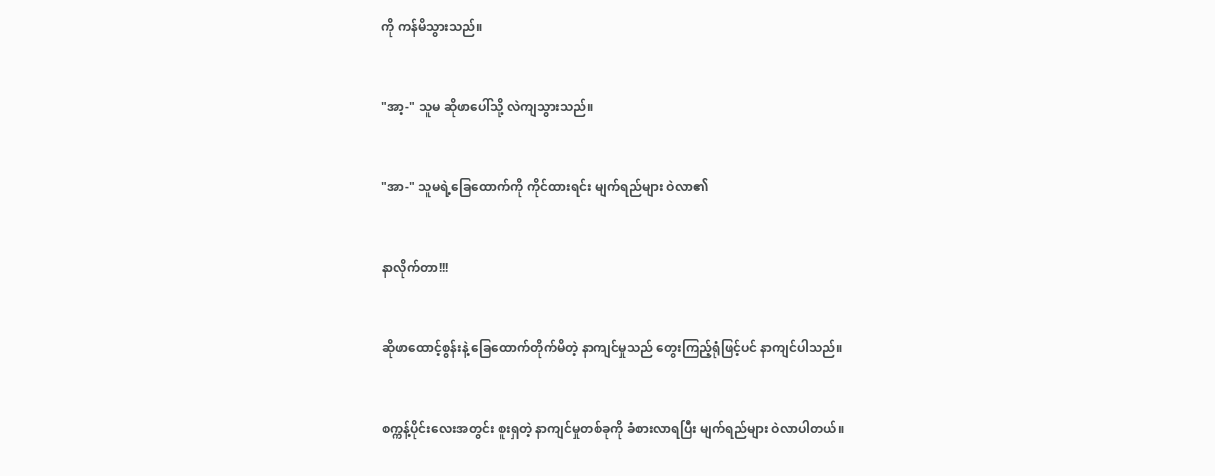ကို ကန်မိသွားသည်။


"အာ့-" သူမ ဆိုဖာပေါ်သို့ လဲကျသွားသည်။


"အာ-" သူမရဲ့ခြေထောက်ကို ကိုင်ထားရင်း မျက်ရည်များ ဝဲလာ၏


နာလိုက်တာ!!!


ဆိုဖာထောင့်စွန်းနဲ့ ခြေထောက်တိုက်မိတဲ့ နာကျင်မှုသည် တွေးကြည့်ရုံဖြင့်ပင် နာကျင်ပါသည်။


စက္ကန့်ပိုင်းလေးအတွင်း စူးရှတဲ့ နာကျင်မှုတစ်ခုကို ခံစားလာရပြီး မျက်ရည်များ ဝဲလာပါတယ်။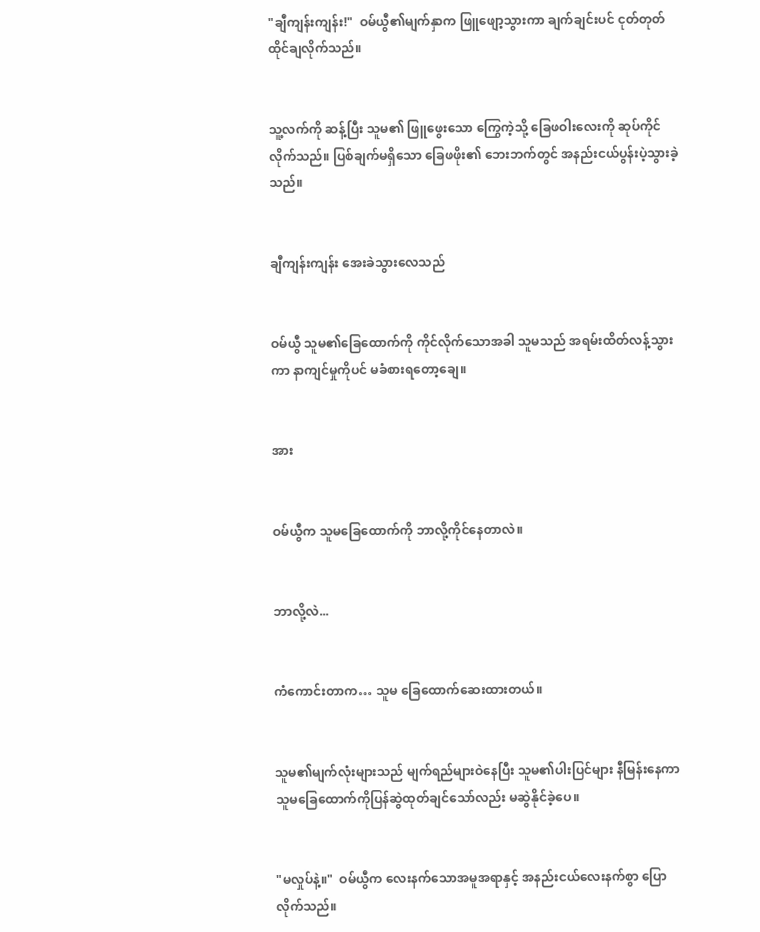"ချီကျန်းကျန်း!"  ဝမ်ယွီ၏မျက်နှာက ဖြူဖျော့သွားကာ ချက်ချင်းပင် ငုတ်တုတ်ထိုင်ချလိုက်သည်။


သူ့လက်ကို ဆန့်ပြီး သူမ၏ ဖြူဖွေးသော ကြွေကဲ့သို့ ခြေဖဝါးလေးကို ဆုပ်ကိုင်လိုက်သည်။ ပြစ်ချက်မရှိသော ခြေဖဖိုး၏ ဘေးဘက်တွင် အနည်းငယ်ပွန်းပဲ့သွားခဲ့သည်။


ချီကျန်းကျန်း အေးခဲသွားလေသည်


ဝမ်ယွီ သူမ၏ခြေထောက်ကို ကိုင်လိုက်သောအခါ သူမသည် အရမ်းထိတ်လန့်သွားကာ နာကျင်မှုကိုပင် မခံစားရတော့ချေ။


အား


ဝမ်ယွီက သူမခြေထောက်ကို ဘာလို့ကိုင်နေတာလဲ။


ဘာလို့လဲ...


ကံကောင်းတာက… သူမ ခြေထောက်ဆေးထားတယ်။


သူမ၏မျက်လုံးများသည် မျက်ရည်များဝဲနေပြီး သူမ၏ပါးပြင်များ နီမြန်းနေကာ သူမခြေထောက်ကိုပြန်ဆွဲထုတ်ချင်သော်လည်း မဆွဲနိုင်ခဲ့ပေ။


"မလှုပ်နဲ့။"  ဝမ်ယွီက လေးနက်သောအမူအရာနှင့် အနည်းငယ်လေးနက်စွာ ပြောလိုက်သည်။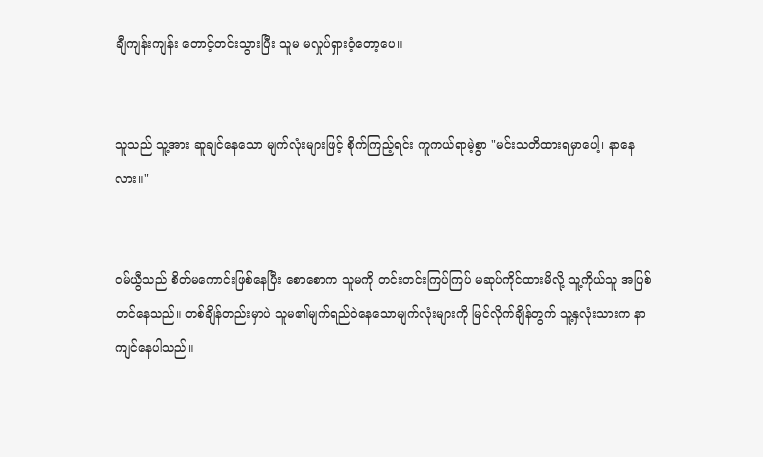ချီကျန်းကျန်း တောင့်တင်းသွားပြီး သူမ မလှုပ်ရှားဝံ့တော့ပေ။


သူသည် သူ့အား ဆူချင်နေသော မျက်လုံးများဖြင့် စိုက်ကြည့်ရင်း ကူကယ်ရာမဲ့စွာ "မင်းသတိထားရမှာပေါ့၊ နာနေလား။"


ဝမ်ယွီသည် စိတ်မကောင်းဖြစ်နေပြီး စောစောက သူမကို တင်းတင်းကြပ်ကြပ် မဆုပ်ကိုင်ထားမိလို့ သူ့ကိုယ်သူ အပြစ်တင်နေသည်။ တစ်ချိန်တည်းမှာပဲ သူမ၏မျက်ရည်ဝဲနေသောမျက်လုံးများကို မြင်လိုက်ချိန်တွက် သူ့နှလုံးသားက နာကျင်နေပါသည်။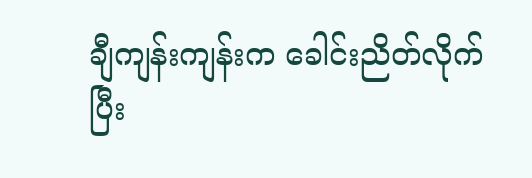ချီကျန်းကျန်းက ခေါင်းညိတ်လိုက်ပြီး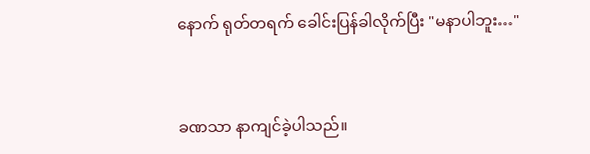နောက် ရုတ်တရက် ခေါင်းပြန်ခါလိုက်ပြီး "မနာပါဘူး…"


ခဏသာ နာကျင်ခဲ့ပါသည်။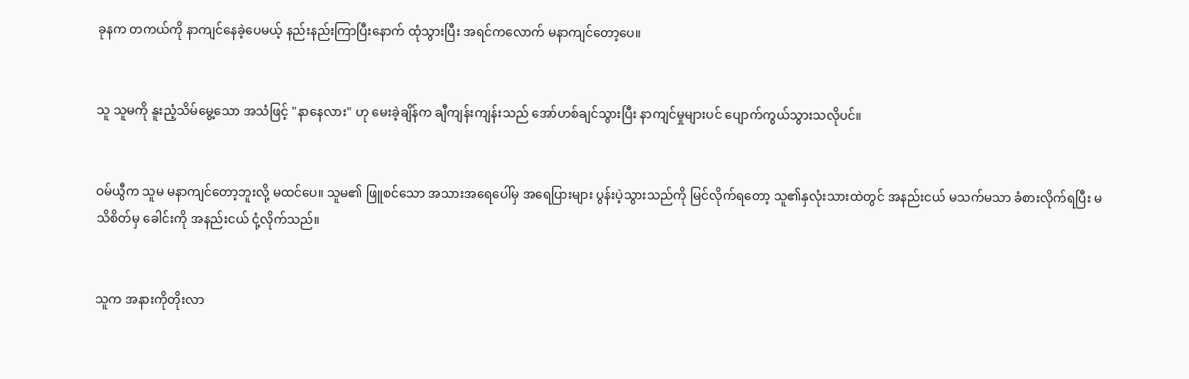ခုနက တကယ်ကို နာကျင်နေခဲ့ပေမယ့် နည်းနည်းကြာပြီးနောက် ထုံသွားပြီး အရင်ကလောက် မနာကျင်တော့ပေ။


သူ သူမကို နူးညံ့သိမ်မွေ့သော အသံဖြင့် "နာနေလား" ဟု မေးခဲ့ချိန်က ချီကျန်းကျန်းသည် အော်ဟစ်ချင်သွားပြီး နာကျင်မှုများပင် ပျောက်ကွယ်သွားသလိုပင်။


ဝမ်ယွီက သူမ မနာကျင်တော့ဘူးလို့ မထင်ပေ။ သူမ၏ ဖြူစင်သော အသားအရေပေါ်မှ အရေပြားများ ပွန်းပဲ့သွားသည်ကို မြင်လိုက်ရတော့ သူ၏နှလုံးသားထဲတွင် အနည်းငယ် မသက်မသာ ခံစားလိုက်ရပြီး မသိစိတ်မှ ခေါင်းကို အနည်းငယ် ငုံ့လိုက်သည်။


သူက အနားကိုတိုးလာ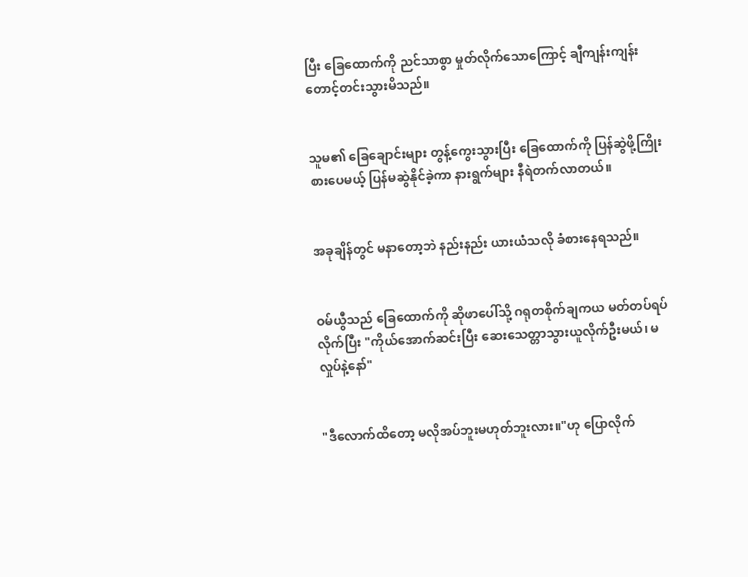ပြီး ခြေထောက်ကို ညင်သာစွာ မှုတ်လိုက်သောကြောင့် ချီကျန်းကျန်း တောင့်တင်းသွားမိသည်။


သူမ၏ ခြေချောင်းများ တွန့်ကွေးသွားပြီး ခြေထောက်ကို ပြန်ဆွဲဖို့ကြိုးစားပေမယ့် ပြန်မဆွဲနိုင်ခဲ့ကာ နားရွက်များ နီရဲတက်လာတယ်။


အခုချိန်တွင် မနာတော့ဘဲ နည်းနည်း ယားယံသလို ခံစားနေရသည်။


ဝမ်ယွီသည် ခြေထောက်ကို ဆိုဖာပေါ်သို့ ဂရုတစိုက်ချကယ မတ်တပ်ရပ်လိုက်ပြီး "ကိုယ်အောက်ဆင်းပြီး ဆေးသေတ္တာသွားယူလိုက်ဦးမယ်၊ မလှုပ်နဲ့နော်"


"ဒီလောက်ထိတော့ မလိုအပ်ဘူးမဟုတ်ဘူးလား။"ဟု ပြောလိုက်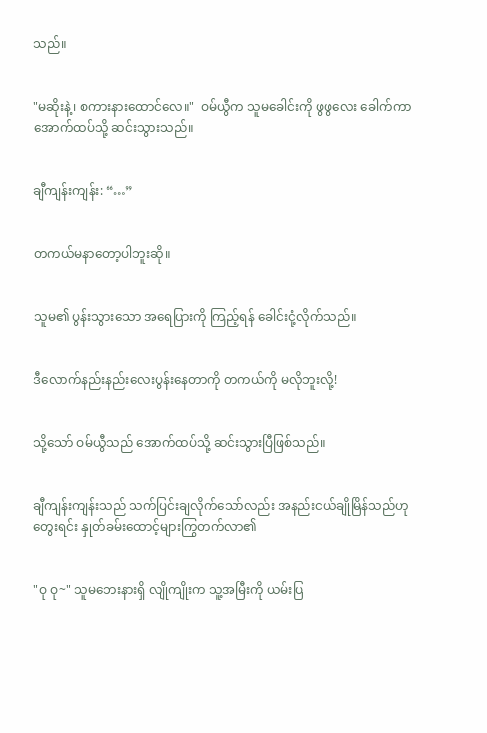သည်။


"မဆိုးနဲ့၊ စကားနားထောင်လေ။"  ဝမ်ယွီက သူမခေါင်းကို ဖွဖွလေး ခေါက်ကာ အောက်ထပ်သို့ ဆင်းသွားသည်။


ချီကျန်းကျန်း: “…”


တကယ်မနာတော့ပါဘူးဆို။


သူမ၏ ပွန်းသွားသော အရေပြားကို ကြည့်ရန် ခေါင်းငုံ့လိုက်သည်။


ဒီလောက်နည်းနည်းလေးပွန်းနေတာကို တကယ်ကို မလိုဘူးလို့!


သို့သော် ဝမ်ယွီသည် အောက်ထပ်သို့ ဆင်းသွားပြီဖြစ်သည်။


ချီကျန်းကျန်းသည် သက်ပြင်းချလိုက်သော်လည်း အနည်းငယ်ချိုမြိန်သည်ဟုတွေးရင်း နှုတ်ခမ်းထောင့်များကြွတက်လာ၏


"ဝု ဝု~" သူမဘေးနားရှိ လျိုကျိုးက သူ့အမြီးကို ယမ်းပြ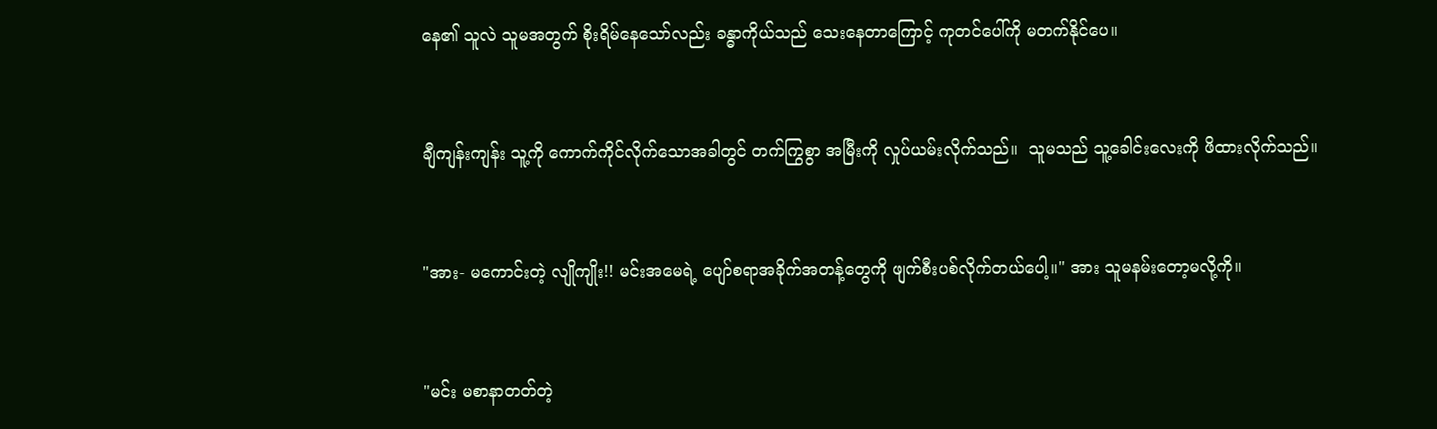နေ၏ သူလဲ သူမအတွက် စိုးရိမ်နေသော်လည်း ခန္ဓာကိုယ်သည် သေးနေတာကြောင့် ကုတင်ပေါ်ကို မတက်နိုင်ပေ။


ချီကျန်းကျန်း သူ့ကို ကောက်ကိုင်လိုက်သောအခါတွင် တက်ကြွစွာ အမြီးကို လှုပ်ယမ်းလိုက်သည်။  သူမသည် သူ့ခေါင်းလေးကို ဖိထားလိုက်သည်။


"အား- မကောင်းတဲ့ လျိုကျိုး!! မင်းအမေရဲ့ ပျော်စရာအခိုက်အတန့်တွေကို ဖျက်စီးပစ်လိုက်တယ်ပေါ့။" အား သူမနမ်းတော့မလို့ကို။


"မင်း မစာနာတတ်တဲ့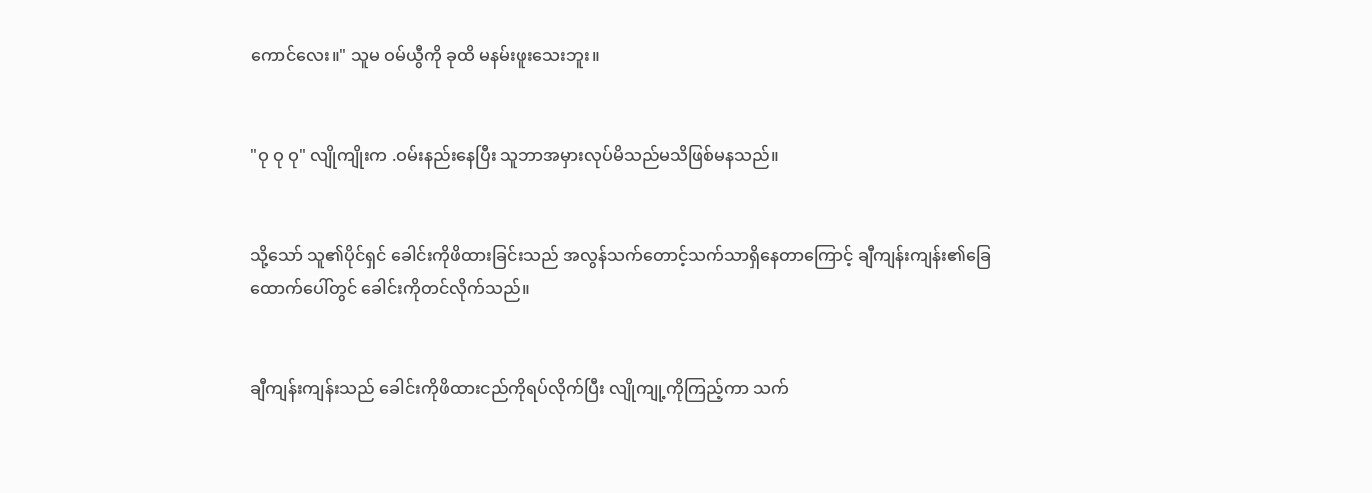ကောင်လေး။" သူမ ဝမ်ယွီကို ခုထိ မနမ်းဖူးသေးဘူး။


"ဝု ဝု ဝု" လျိုကျိုးက .ဝမ်းနည်းနေပြီး သူဘာအမှားလုပ်မိသည်မသိဖြစ်မနသည်။


သို့သော် သူ၏ပိုင်ရှင် ခေါင်းကိုဖိထားခြင်းသည် အလွန်သက်တောင့်သက်သာရှိနေတာကြောင့် ချီကျန်းကျန်း၏ခြေထောက်ပေါ်တွင် ခေါင်းကိုတင်လိုက်သည်။


ချီကျန်းကျန်းသည် ခေါင်းကိုဖိထားငည်ကိုရပ်လိုက်ပြီး လျိုကျု့ကိုကြည့်ကာ သက်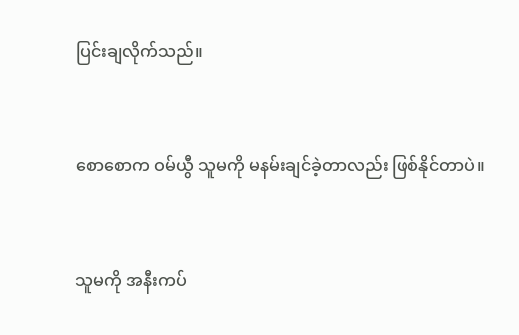ပြင်းချလိုက်သည်။


စောစောက ဝမ်ယွီ သူမကို မနမ်းချင်ခဲ့တာလည်း ဖြစ်နိုင်တာပဲ။


သူမကို အနီးကပ်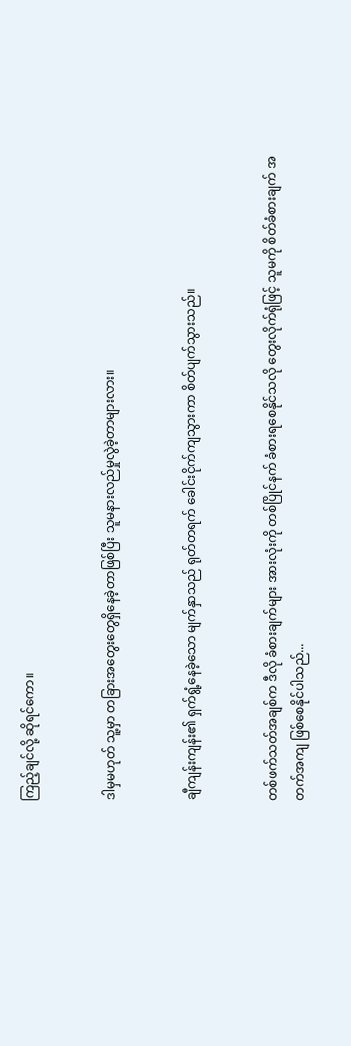ကြည့်ချင်လို့ ဆိုရင်ကော။


ဒါမှမဟုတ် သူ့မှာ တခြားအတွေးတွေရှိနေခဲ့တာဖြစ်ပြီး သူမနားလည်မှုလွဲခဲ့တာများလား။


ချီကျန်းကျန်း၏ ရှက်ရွံ့နေခဲ့သော မျက်နှာသည် ရုတ်တရက် ခေါင်းငိုက်ကျသွားကာ စိတ်ပျက်သွားသည်။


တစ်ဖက်သတ်အချစ်က ဒီလို ခံစားချက်များ အားလုံးကို တစ်ပြိုင်နက် ခံစားရစေနိုင်သလို တွေးလိုက်ရုံဖြင့် သူမကို စိတ်ခံစားချက် အတက်အကျ ဖြစ်စေနိုင်ပါသည်...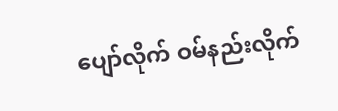ပျော်လိုက် ဝမ်နည်းလိုက်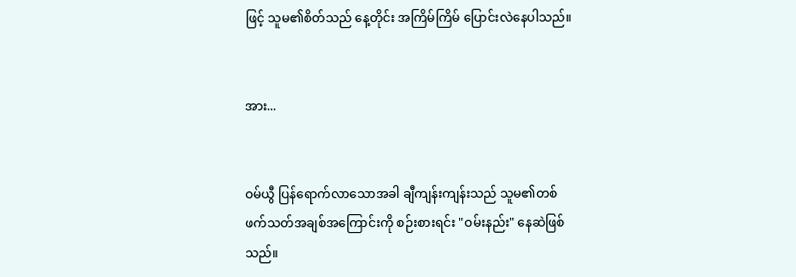ဖြင့် သူမ၏စိတ်သည် နေ့တိုင်း အကြိမ်ကြိမ် ပြောင်းလဲနေပါသည်။


အား...


ဝမ်ယွီ ပြန်ရောက်လာသောအခါ ချီကျန်းကျန်းသည် သူမ၏တစ်ဖက်သတ်အချစ်အကြောင်းကို စဉ်းစားရင်း "ဝမ်းနည်း" နေဆဲဖြစ်သည်။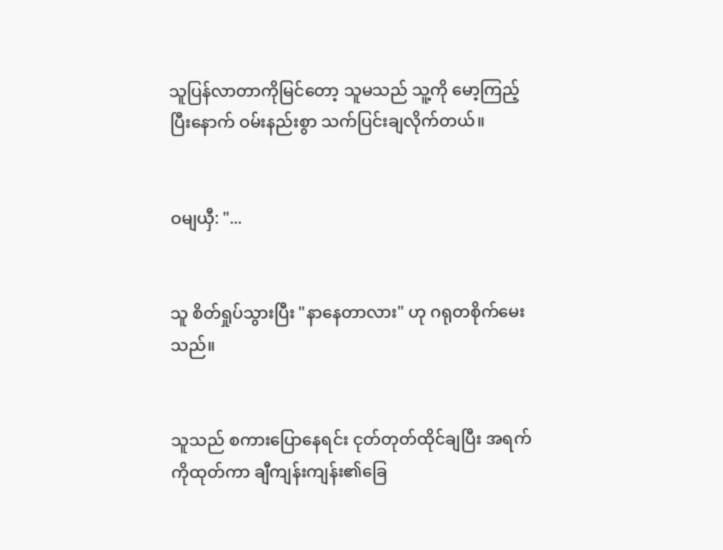သူပြန်လာတာကိုမြင်တော့ သူမသည် သူ့ကို မော့ကြည့်ပြီးနောက် ဝမ်းနည်းစွာ သက်ပြင်းချလိုက်တယ်။


ဝမျယှီ: "...


သူ စိတ်ရှုပ်သွားပြီး "နာနေတာလား" ဟု ဂရုတစိုက်မေးသည်။


သူသည် စကားပြောနေရင်း ငုတ်တုတ်ထိုင်ချပြီး အရက်ကိုထုတ်ကာ ချီကျန်းကျန်း၏ခြေ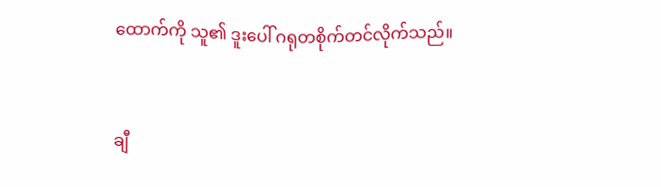ထောက်ကို သူ၏ ဒူးပေါ် ဂရုတစိုက်တင်လိုက်သည်။


ချီ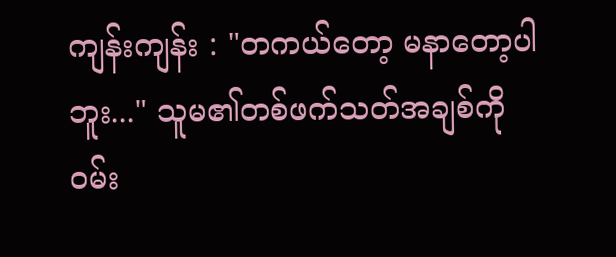ကျန်းကျန်း : "တကယ်တော့ မနာတော့ပါဘူး..." သူမ၏တစ်ဖက်သတ်အချစ်ကို ဝမ်း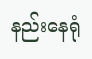နည်းနေရုံ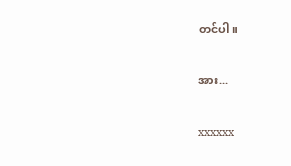တင်ပါ။


အား...


xxxxxx